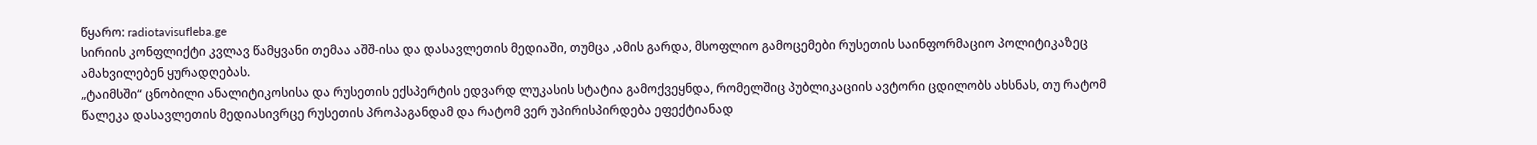წყარო: radiotavisufleba.ge
სირიის კონფლიქტი კვლავ წამყვანი თემაა აშშ-ისა და დასავლეთის მედიაში, თუმცა ,ამის გარდა, მსოფლიო გამოცემები რუსეთის საინფორმაციო პოლიტიკაზეც ამახვილებენ ყურადღებას.
„ტაიმსში“ ცნობილი ანალიტიკოსისა და რუსეთის ექსპერტის ედვარდ ლუკასის სტატია გამოქვეყნდა, რომელშიც პუბლიკაციის ავტორი ცდილობს ახსნას, თუ რატომ წალეკა დასავლეთის მედიასივრცე რუსეთის პროპაგანდამ და რატომ ვერ უპირისპირდება ეფექტიანად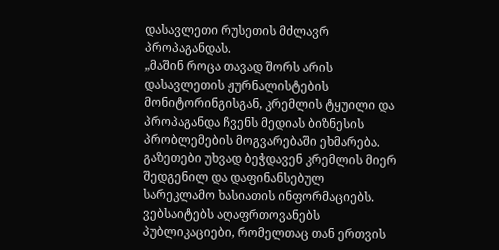დასავლეთი რუსეთის მძლავრ პროპაგანდას.
„მაშინ როცა თავად შორს არის დასავლეთის ჟურნალისტების მონიტორინგისგან, კრემლის ტყუილი და პროპაგანდა ჩვენს მედიას ბიზნესის პრობლემების მოგვარებაში ეხმარება. გაზეთები უხვად ბეჭდავენ კრემლის მიერ შედგენილ და დაფინანსებულ სარეკლამო ხასიათის ინფორმაციებს. ვებსაიტებს აღაფრთოვანებს პუბლიკაციები, რომელთაც თან ერთვის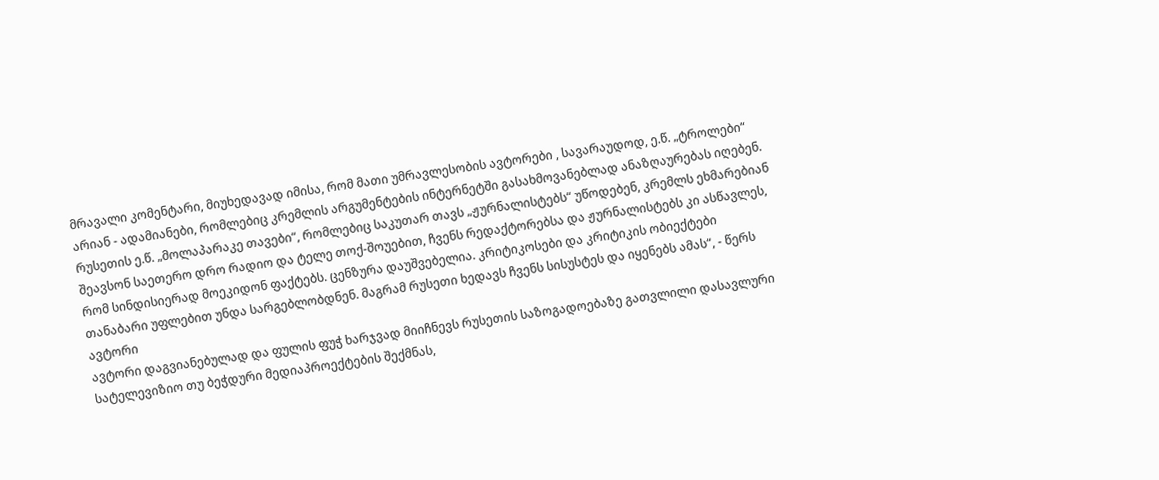მრავალი კომენტარი, მიუხედავად იმისა, რომ მათი უმრავლესობის ავტორები , სავარაუდოდ, ე.წ. „ტროლები“ არიან - ადამიანები, რომლებიც კრემლის არგუმენტების ინტერნეტში გასახმოვანებლად ანაზღაურებას იღებენ. რუსეთის ე.წ. „მოლაპარაკე თავები“, რომლებიც საკუთარ თავს „ჟურნალისტებს“ უწოდებენ, კრემლს ეხმარებიან შეავსონ საეთერო დრო რადიო და ტელე თოქ-შოუებით, ჩვენს რედაქტორებსა და ჟურნალისტებს კი ასწავლეს, რომ სინდისიერად მოეკიდონ ფაქტებს. ცენზურა დაუშვებელია. კრიტიკოსები და კრიტიკის ობიექტები თანაბარი უფლებით უნდა სარგებლობდნენ. მაგრამ რუსეთი ხედავს ჩვენს სისუსტეს და იყენებს ამას“, - წერს ავტორი
ავტორი დაგვიანებულად და ფულის ფუჭ ხარჯვად მიიჩნევს რუსეთის საზოგადოებაზე გათვლილი დასავლური სატელევიზიო თუ ბეჭდური მედიაპროექტების შექმნას,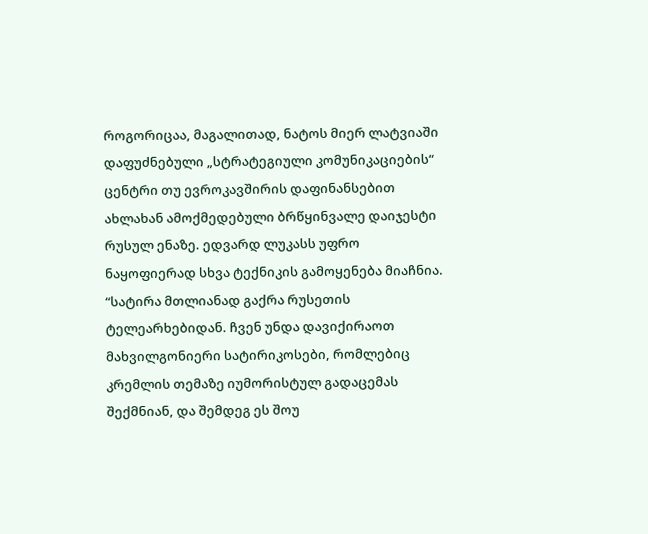როგორიცაა, მაგალითად, ნატოს მიერ ლატვიაში დაფუძნებული „სტრატეგიული კომუნიკაციების“ ცენტრი თუ ევროკავშირის დაფინანსებით ახლახან ამოქმედებული ბრწყინვალე დაიჯესტი რუსულ ენაზე. ედვარდ ლუკასს უფრო ნაყოფიერად სხვა ტექნიკის გამოყენება მიაჩნია. “სატირა მთლიანად გაქრა რუსეთის ტელეარხებიდან. ჩვენ უნდა დავიქირაოთ მახვილგონიერი სატირიკოსები, რომლებიც კრემლის თემაზე იუმორისტულ გადაცემას შექმნიან, და შემდეგ ეს შოუ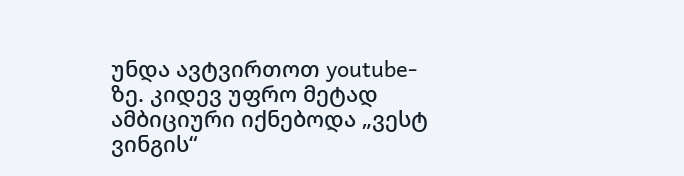უნდა ავტვირთოთ youtube-ზე. კიდევ უფრო მეტად ამბიციური იქნებოდა „ვესტ ვინგის“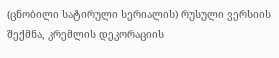(ცნობილი სატირული სერიალის) რუსული ვერსიის შექმნა, კრემლის დეკორაციის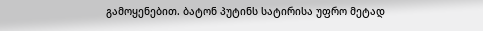გამოყენებით. ბატონ პუტინს სატირისა უფრო მეტად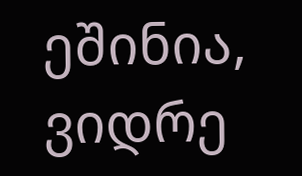ეშინია, ვიდრე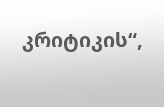კრიტიკის“,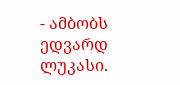- ამბობს ედვარდ ლუკასი.